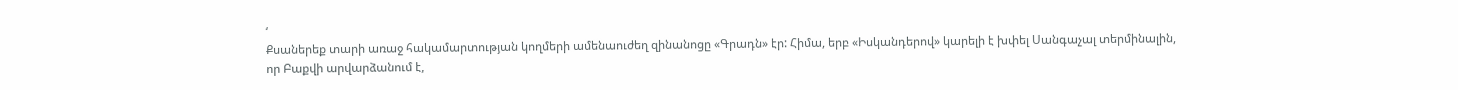‘
Քսաներեք տարի առաջ հակամարտության կողմերի ամենաուժեղ զինանոցը «Գրադն» էր: Հիմա, երբ «Իսկանդերով» կարելի է խփել Սանգաչալ տերմինալին, որ Բաքվի արվարձանում է,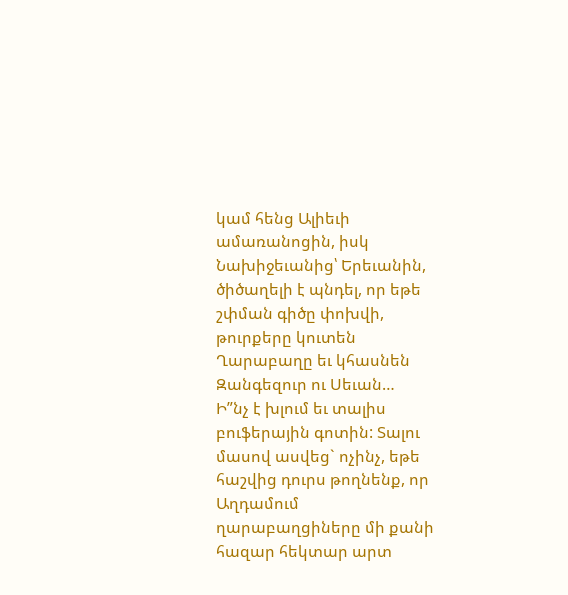կամ հենց Ալիեւի ամառանոցին, իսկ Նախիջեւանից՝ Երեւանին, ծիծաղելի է պնդել, որ եթե շփման գիծը փոխվի, թուրքերը կուտեն Ղարաբաղը եւ կհասնեն Զանգեզուր ու Սեւան…
Ի”նչ է խլում եւ տալիս բուֆերային գոտին: Տալու մասով ասվեց` ոչինչ, եթե հաշվից դուրս թողնենք, որ Աղդամում ղարաբաղցիները մի քանի հազար հեկտար արտ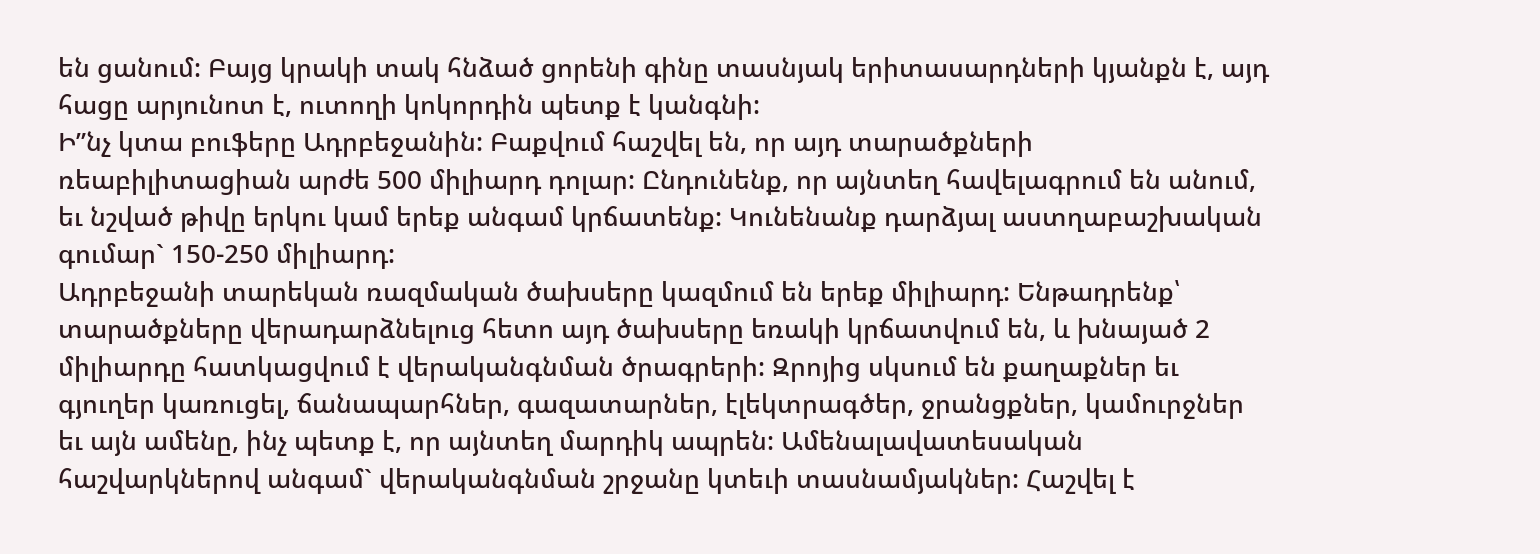են ցանում: Բայց կրակի տակ հնձած ցորենի գինը տասնյակ երիտասարդների կյանքն է, այդ հացը արյունոտ է, ուտողի կոկորդին պետք է կանգնի:
Ի”նչ կտա բուֆերը Ադրբեջանին: Բաքվում հաշվել են, որ այդ տարածքների ռեաբիլիտացիան արժե 500 միլիարդ դոլար: Ընդունենք, որ այնտեղ հավելագրում են անում, եւ նշված թիվը երկու կամ երեք անգամ կրճատենք: Կունենանք դարձյալ աստղաբաշխական գումար` 150-250 միլիարդ:
Ադրբեջանի տարեկան ռազմական ծախսերը կազմում են երեք միլիարդ: Ենթադրենք՝ տարածքները վերադարձնելուց հետո այդ ծախսերը եռակի կրճատվում են, և խնայած 2 միլիարդը հատկացվում է վերականգնման ծրագրերի: Զրոյից սկսում են քաղաքներ եւ գյուղեր կառուցել, ճանապարհներ, գազատարներ, էլեկտրագծեր, ջրանցքներ, կամուրջներ եւ այն ամենը, ինչ պետք է, որ այնտեղ մարդիկ ապրեն: Ամենալավատեսական հաշվարկներով անգամ` վերականգնման շրջանը կտեւի տասնամյակներ: Հաշվել է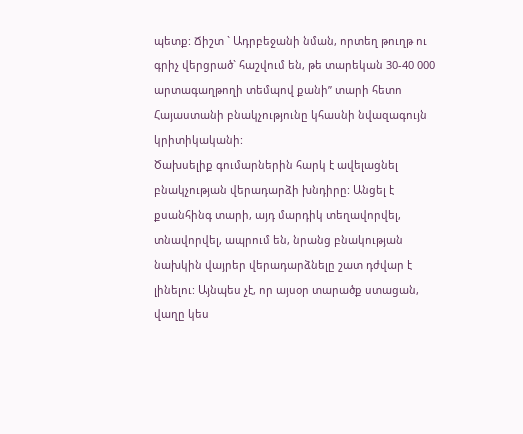պետք: Ճիշտ ` Ադրբեջանի նման, որտեղ թուղթ ու գրիչ վերցրած` հաշվում են, թե տարեկան 30-40 000 արտագաղթողի տեմպով քանի” տարի հետո Հայաստանի բնակչությունը կհասնի նվազագույն կրիտիկականի:
Ծախսելիք գումարներին հարկ է ավելացնել բնակչության վերադարձի խնդիրը: Անցել է քսանհինգ տարի, այդ մարդիկ տեղավորվել, տնավորվել, ապրում են, նրանց բնակության նախկին վայրեր վերադարձնելը շատ դժվար է լինելու: Այնպես չէ, որ այսօր տարածք ստացան, վաղը կես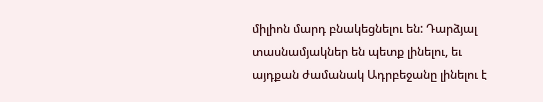միլիոն մարդ բնակեցնելու են: Դարձյալ տասնամյակներ են պետք լինելու, եւ այդքան ժամանակ Ադրբեջանը լինելու է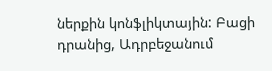ներքին կոնֆլիկտային: Բացի դրանից, Ադրբեջանում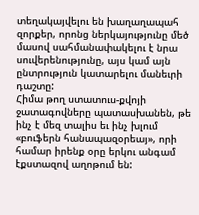տեղակայվելու են խաղաղապահ զորքեր, որոնց ներկայությունը մեծ մասով սահմանափակելու է նրա սուվերենությունը, այս կամ այն ընտրություն կատարելու մանեւրի դաշտը:
Հիմա թող ստատուս-քվոյի ջատագովները պատասխանեն, թե ինչ է մեզ տալիս եւ ինչ խլում «բուֆերն հանապազօրեայ», որի համար իրենք օրը երկու անգամ էքստազով աղոթում են: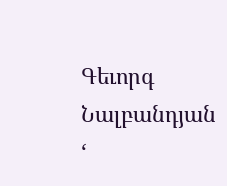Գեւորգ Նալբանդյան
‘